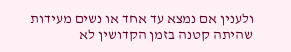ולענין אם נמצא עד אחד או נשים מעידות שהיתה קטנה בזמן הקדושין לא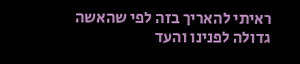ראיתי להאריך בזה לפי שהאשה גדולה לפנינו והעד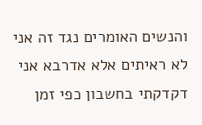והנשים האומרים נגד זה אני לא ראיתים אלא אדרבא אני דקדקתי בחשבון כפי זמן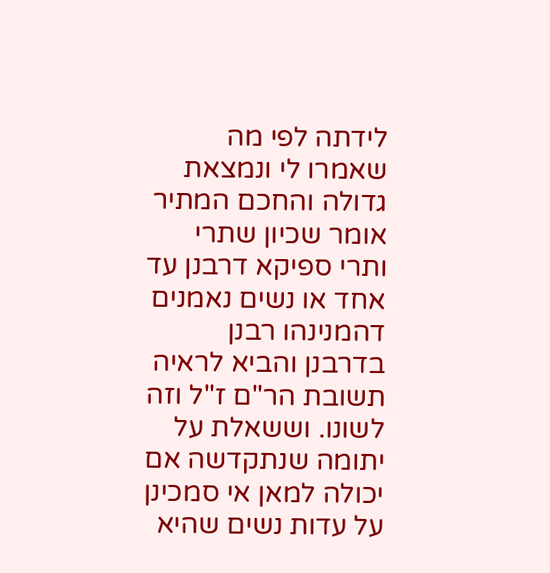לידתה לפי מה שאמרו לי ונמצאת גדולה והחכם המתיר אומר שכיון שתרי ותרי ספיקא דרבנן עד אחד או נשים נאמנים דהמנינהו רבנן בדרבנן והביא לראיה תשובת הר"ם ז"ל וזה לשונו. וששאלת על יתומה שנתקדשה אם יכולה למאן אי סמכינן על עדות נשים שהיא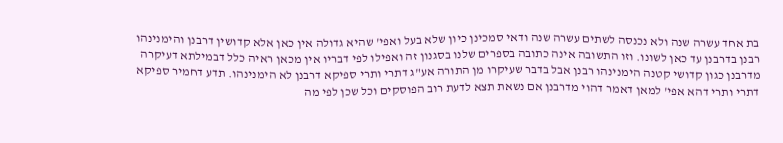בת אחד עשרה שנה ולא נכנסה לשתים עשרה שנה ודאי סמכינן כיון שלא בעל ואפי' שהיא גדולה אין כאן אלא קדושין דרבנן והימנינהו רבנן בדרבנן עד כאן לשונו. וזו התשובה אינה כתובה בספרים שלנו בסגנון זה ואפילו לפי דבריו אין מכאן ראיה כלל דבמילתא דעיקרה מדרבנן כגון קדושי קטנה הימנינהו רבנן אבל בדבר שעיקרו מן התורה אע"ג דתרי ותרי ספיקא דרבנן לא הימנינהו. תדע דחמיר ספיקא דתרי ותרי דהא אפי' למאן דאמר דהוי מדרבנן אם נשאת תצא לדעת רוב הפוסקים וכל שכן לפי מה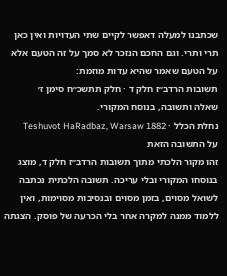שכתבנו למעלה דאפשר לקיים שתי העדויות ואין כאן תרי ותרי. וגם החכם הנזכר לא סמך על זה הטעם אלא על הטעם שאמר שהיא עדות מוזמת:
תשובות הרדב״ז חלק ד · חלק תתשכ״ח סימן ז׳
שאלה ותשובה, בנוסח המקורי.
נחלת הכלל · Teshuvot HaRadbaz, Warsaw 1882
על התשובה הזאת
זהו מקור הלכתי מתוך תשובות הרדב״ז חלק ד, מוצג בנוסחו המקורי ובלי עריכה. תשובה הלכתית נכתבה לשואל מסוים, בזמן מסוים ובנסיבות מסוימות, ואין ללמוד ממנה למקרה אחר בלי הכרעה של פוסק. הצגתה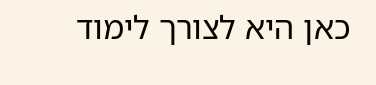כאן היא לצורך לימוד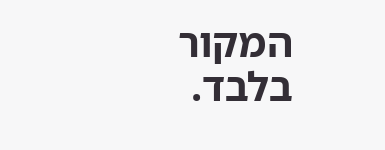המקור בלבד.